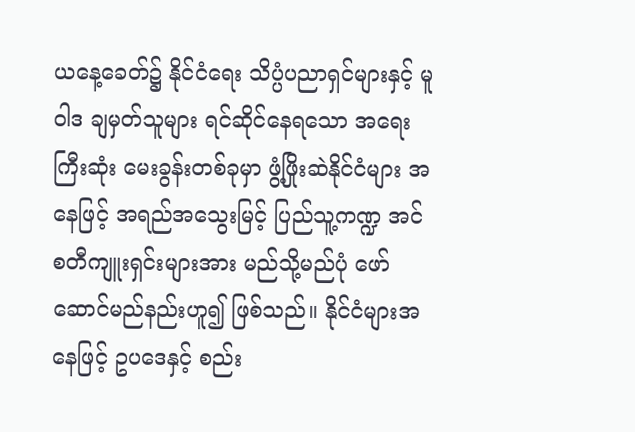ယနေ့ခေတ်၌ နိုင်ငံရေး သိပ္ပံပညာရှင်များနှင့် မူဝါဒ ချမှတ်သူများ ရင်ဆိုင်နေရသော အရေးကြီးဆုံး မေးခွန်းတစ်ခုမှာ ဖွံ့ဖြိုးဆဲနိုင်ငံများ အနေဖြင့် အရည်အသွေးမြင့် ပြည်သူ့ကဏ္ဍ အင်စတီကျူးရှင်းများအား မည်သို့မည်ပုံ ဖော်ဆောင်မည်နည်းဟူ၍ ဖြစ်သည်။ နိုင်ငံများအနေဖြင့် ဥပဒေနှင့် စည်း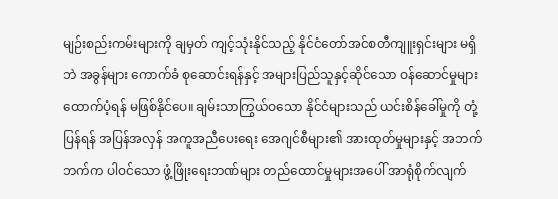မျဉ်းစည်းကမ်းများကို ချမှတ် ကျင့်သုံးနိုင်သည့် နိုင်ငံတော်အင်စတီကျူးရှင်းများ မရှိဘဲ အခွန်များ ကောက်ခံ စုဆောင်းရန်နှင့် အများပြည်သူနှင့်ဆိုင်သော ဝန်ဆောင်မှုများ ထောက်ပံ့ရန် မဖြစ်နိုင်ပေ။ ချမ်းသာကြွယ်ဝသော နိုင်ငံများသည် ယင်းစိန်ခေါ်မှုကို တုံ့ပြန်ရန် အပြန်အလှန် အကူအညီပေးရေး အေဂျင်စီများ၏ အားထုတ်မှုများနှင့် အဘက်ဘက်က ပါဝင်သော ဖွံ့ဖြိုးရေးဘဏ်များ တည်ထောင်မှုများအပေါ် အာရုံစိုက်လျက်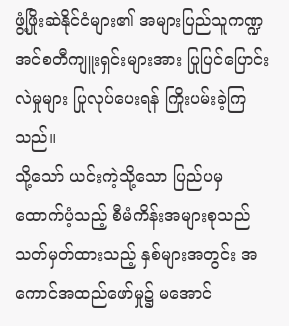ဖွံ့ဖြိုးဆဲနိုင်ငံများ၏ အများပြည်သူကဏ္ဍ အင်စတီကျူးရှင်းများအား ပြုပြင်ပြောင်းလဲမှုများ ပြုလုပ်ပေးရန် ကြိုးပမ်းခဲ့ကြသည်။
သို့သော် ယင်းကဲ့သို့သော ပြည်ပမှ ထောက်ပံ့သည့် စီမံကိန်းအများစုသည် သတ်မှတ်ထားသည့် နှစ်များအတွင်း အကောင်အထည်ဖော်မှု၌ မအောင်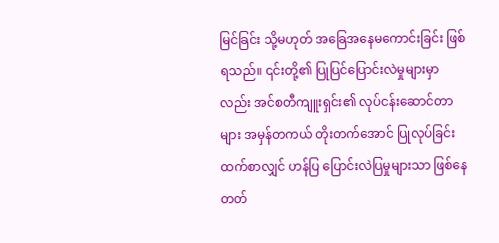မြင်ခြင်း သို့မဟုတ် အခြေအနေမကောင်းခြင်း ဖြစ်ရသည်။ ၎င်းတို့၏ ပြုပြင်ပြောင်းလဲမှုများမှာလည်း အင်စတီကျူးရှင်း၏ လုပ်ငန်းဆောင်တာများ အမှန်တကယ် တိုးတက်အောင် ပြုလုပ်ခြင်းထက်စာလျှင် ဟန်ပြ ပြောင်းလဲပြမှုများသာ ဖြစ်နေတတ်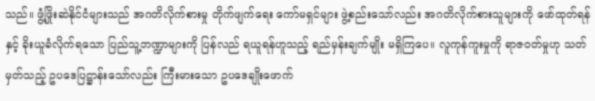သည်။ ဖွံ့ဖြိုးဆဲနိုင်ငံများသည် အဂတိလိုက်စားမှု တိုက်ဖျက်ရေး ကော်မရှင်များ ဖွဲ့စည်းသော်လည်း အဂတိလိုက်စားသူများကို ဖော်ထုတ်ရန်နှင့် ခိုးယူခံလိုက်ရသော ပြည်သူ့ဘဏ္ဍာများကို ပြန်လည် ရယူရန်ဟူသည့် ရည်မှန်းချက်မျိုး မရှိကြပေ။ လူကုန်ကူးမှုကို ရာဇဝတ်မှုဟု သတ်မှတ်သည့် ဥပဒေပြဋ္ဌာန်းသော်လည်း ကြီးမားသော ဥပဒေချိုးဖောက်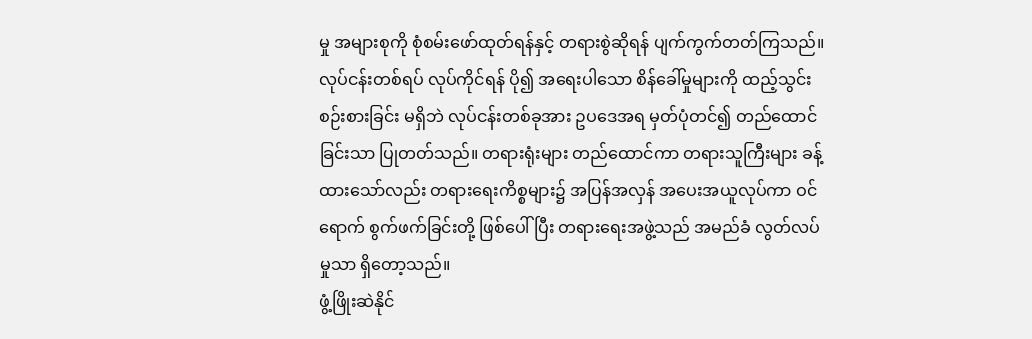မှု အများစုကို စုံစမ်းဖော်ထုတ်ရန်နှင့် တရားစွဲဆိုရန် ပျက်ကွက်တတ်ကြသည်။ လုပ်ငန်းတစ်ရပ် လုပ်ကိုင်ရန် ပို၍ အရေးပါသော စိန်ခေါ်မှုများကို ထည့်သွင်းစဉ်းစားခြင်း မရှိဘဲ လုပ်ငန်းတစ်ခုအား ဥပဒေအရ မှတ်ပုံတင်၍ တည်ထောင်ခြင်းသာ ပြုတတ်သည်။ တရားရုံးများ တည်ထောင်ကာ တရားသူကြီးများ ခန့်ထားသော်လည်း တရားရေးကိစ္စများ၌ အပြန်အလှန် အပေးအယူလုပ်ကာ ဝင်ရောက် စွက်ဖက်ခြင်းတို့ ဖြစ်ပေါ်ပြီး တရားရေးအဖွဲ့သည် အမည်ခံ လွတ်လပ်မှုသာ ရှိတော့သည်။
ဖွံ့ဖြိုးဆဲနိုင်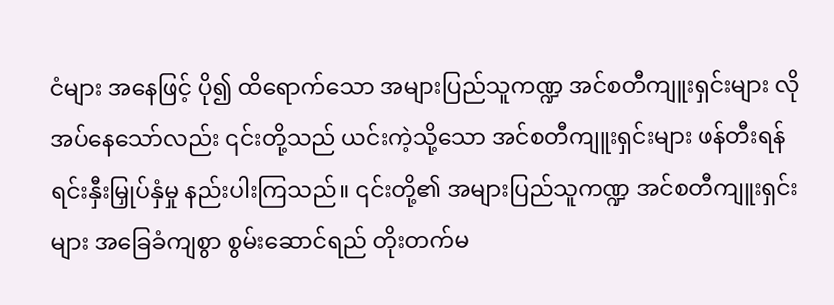ငံများ အနေဖြင့် ပို၍ ထိရောက်သော အများပြည်သူကဏ္ဍ အင်စတီကျူးရှင်းများ လိုအပ်နေသော်လည်း ၎င်းတို့သည် ယင်းကဲ့သို့သော အင်စတီကျူးရှင်းများ ဖန်တီးရန် ရင်းနှီးမြှုပ်နှံမှု နည်းပါးကြသည်။ ၎င်းတို့၏ အများပြည်သူကဏ္ဍ အင်စတီကျူးရှင်းများ အခြေခံကျစွာ စွမ်းဆောင်ရည် တိုးတက်မ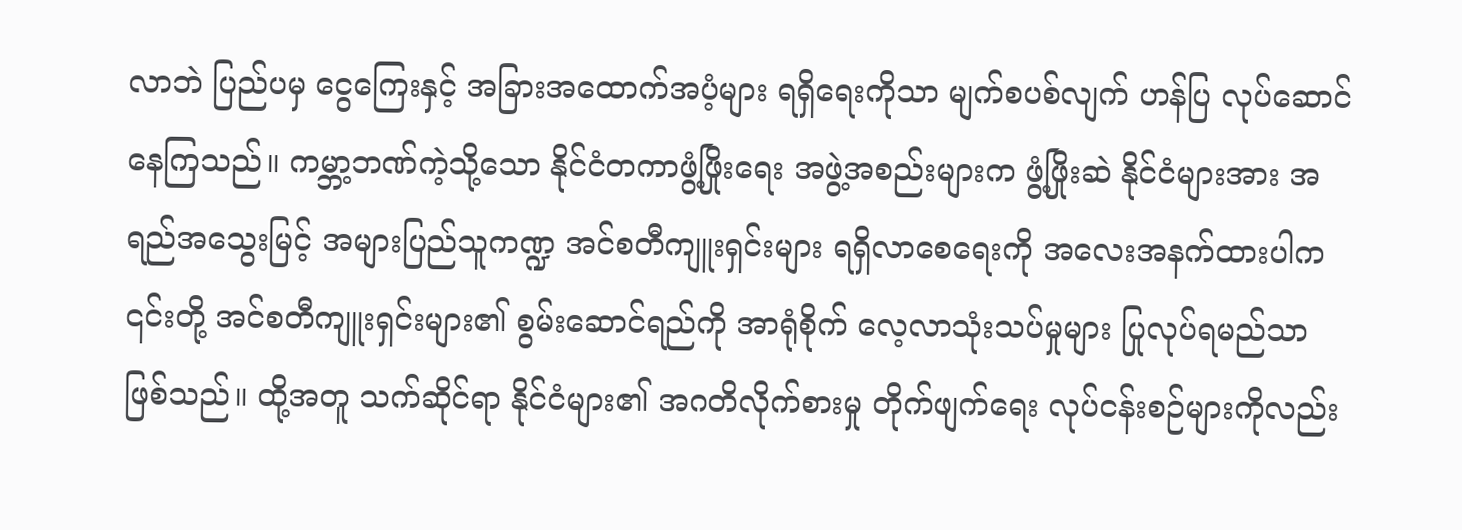လာဘဲ ပြည်ပမှ ငွေကြေးနှင့် အခြားအထောက်အပံ့များ ရရှိရေးကိုသာ မျက်စပစ်လျက် ဟန်ပြ လုပ်ဆောင်နေကြသည်။ ကမ္ဘာ့ဘဏ်ကဲ့သို့သော နိုင်ငံတကာဖွံ့ဖြိုးရေး အဖွဲ့အစည်းများက ဖွံ့ဖြိုးဆဲ နိုင်ငံများအား အရည်အသွေးမြင့် အများပြည်သူကဏ္ဍ အင်စတီကျူးရှင်းများ ရရှိလာစေရေးကို အလေးအနက်ထားပါက ၎င်းတို့ အင်စတီကျူးရှင်းများ၏ စွမ်းဆောင်ရည်ကို အာရုံစိုက် လေ့လာသုံးသပ်မှုများ ပြုလုပ်ရမည်သာ ဖြစ်သည်။ ထို့အတူ သက်ဆိုင်ရာ နိုင်ငံများ၏ အဂတိလိုက်စားမှု တိုက်ဖျက်ရေး လုပ်ငန်းစဉ်များကိုလည်း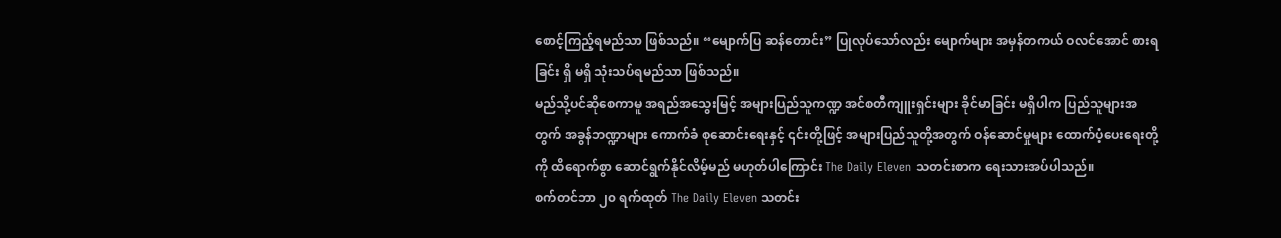စောင့်ကြည့်ရမည်သာ ဖြစ်သည်။ “မျောက်ပြ ဆန်တောင်း” ပြုလုပ်သော်လည်း မျောက်များ အမှန်တကယ် ဝလင်အောင် စားရခြင်း ရှိ မရှိ သုံးသပ်ရမည်သာ ဖြစ်သည်။
မည်သို့ပင်ဆိုစေကာမူ အရည်အသွေးမြင့် အများပြည်သူကဏ္ဍ အင်စတီကျူးရှင်းများ ခိုင်မာခြင်း မရှိပါက ပြည်သူများအတွက် အခွန်ဘဏ္ဍာများ ကောက်ခံ စုဆောင်းရေးနှင့် ၎င်းတို့ဖြင့် အများပြည်သူတို့အတွက် ဝန်ဆောင်မှုများ ထောက်ပံ့ပေးရေးတို့ကို ထိရောက်စွာ ဆောင်ရွက်နိုင်လိမ့်မည် မဟုတ်ပါကြောင်း The Daily Eleven သတင်းစာက ရေးသားအပ်ပါသည်။
စက်တင်ဘာ ၂၀ ရက်ထုတ် The Daily Eleven သတင်း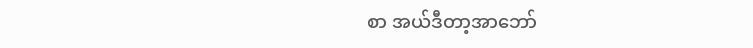စာ အယ်ဒီတာ့အာဘော်